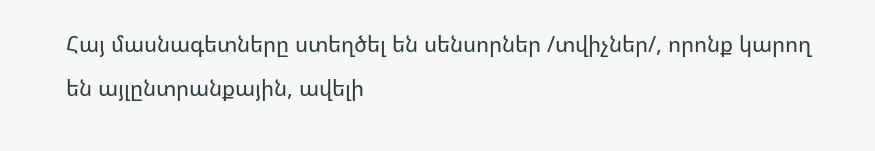Հայ մասնագետները ստեղծել են սենսորներ /տվիչներ/, որոնք կարող են այլընտրանքային, ավելի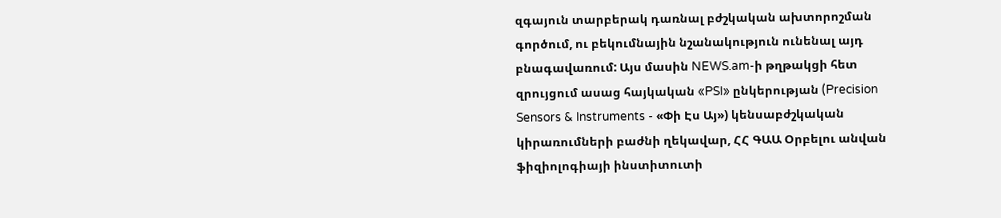զգայուն տարբերակ դառնալ բժշկական ախտորոշման գործում, ու բեկումնային նշանակություն ունենալ այդ բնագավառում: Այս մասին NEWS.am-ի թղթակցի հետ զրույցում ասաց հայկական «PSI» ընկերության (Precision Sensors & Instruments - «Փի Էս Այ») կենսաբժշկական կիրառումների բաժնի ղեկավար, ՀՀ ԳԱԱ Օրբելու անվան ֆիզիոլոգիայի ինստիտուտի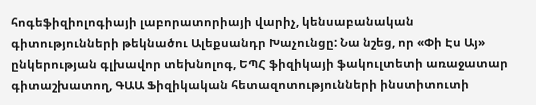հոգեֆիզիոլոգիայի լաբորատորիայի վարիչ, կենսաբանական գիտությունների թեկնածու Ալեքսանդր Խաչունցը: Նա նշեց, որ «Փի Էս Այ» ընկերության գլխավոր տեխնոլոգ, ԵՊՀ ֆիզիկայի ֆակուլտետի առաջատար գիտաշխատող, ԳԱԱ Ֆիզիկական հետազոտությունների ինստիտուտի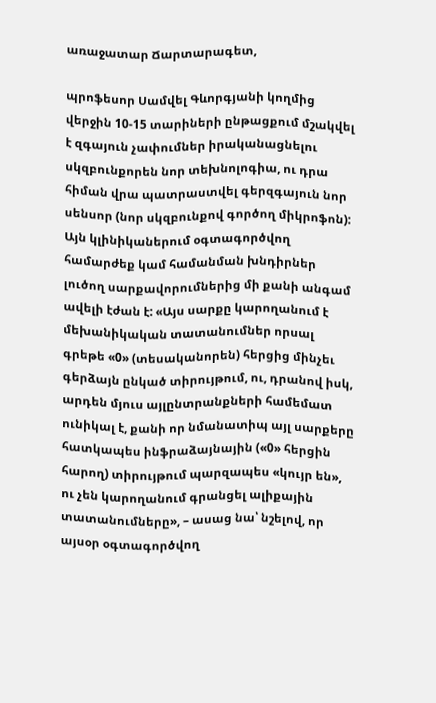առաջատար Ճարտարագետ,

պրոֆեսոր Սամվել Գևորգյանի կողմից վերջին 10-15 տարիների ընթացքում մշակվել է զգայուն չափումներ իրականացնելու սկզբունքորեն նոր տեխնոլոգիա, ու դրա հիման վրա պատրաստվել գերզգայուն նոր սենսոր (նոր սկզբունքով գործող միկրոֆոն): Այն կլինիկաներում օգտագործվող համարժեք կամ համանման խնդիրներ լուծող սարքավորումներից մի քանի անգամ ավելի էժան է: «Այս սարքը կարողանում է մեխանիկական տատանումներ որսալ գրեթե «0» (տեսականորեն) հերցից մինչեւ գերձայն ընկած տիրույթում, ու, դրանով իսկ, արդեն մյուս այլընտրանքների համեմատ ունիկալ է, քանի որ նմանատիպ այլ սարքերը հատկապես ինֆրաձայնային («0» հերցին հարող) տիրույթում պարզապես «կույր են», ու չեն կարողանում գրանցել ալիքային տատանումները», – ասաց նա՝ նշելով, որ այսօր օգտագործվող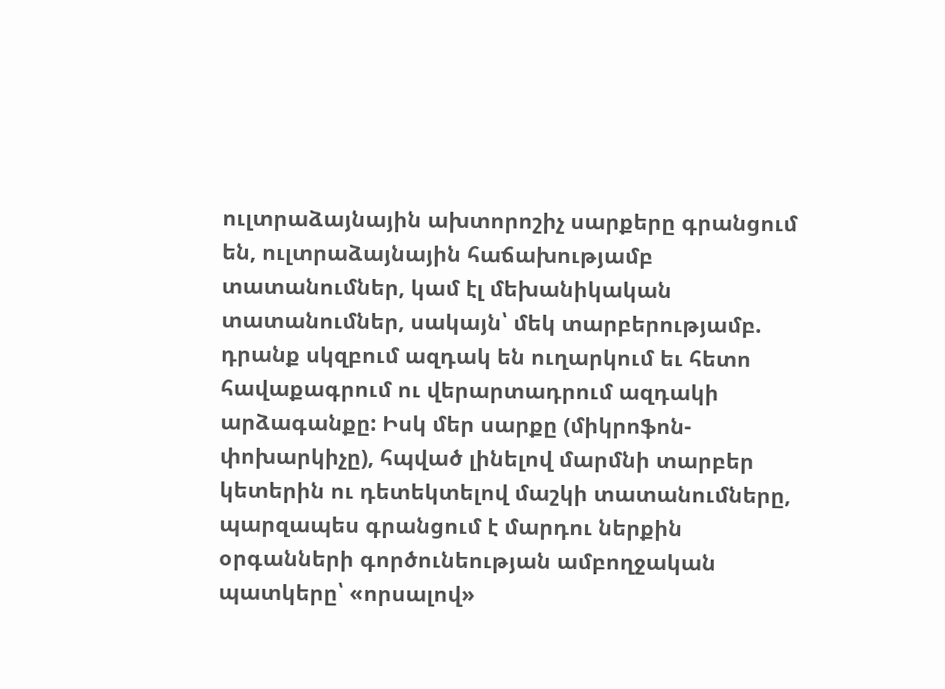ուլտրաձայնային ախտորոշիչ սարքերը գրանցում են, ուլտրաձայնային հաճախությամբ տատանումներ, կամ էլ մեխանիկական տատանումներ, սակայն՝ մեկ տարբերությամբ. դրանք սկզբում ազդակ են ուղարկում եւ հետո հավաքագրում ու վերարտադրում ազդակի արձագանքը: Իսկ մեր սարքը (միկրոֆոն-փոխարկիչը), հպված լինելով մարմնի տարբեր կետերին ու դետեկտելով մաշկի տատանումները, պարզապես գրանցում է մարդու ներքին օրգանների գործունեության ամբողջական պատկերը՝ «որսալով»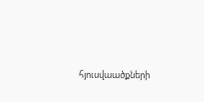հյուսվաածքների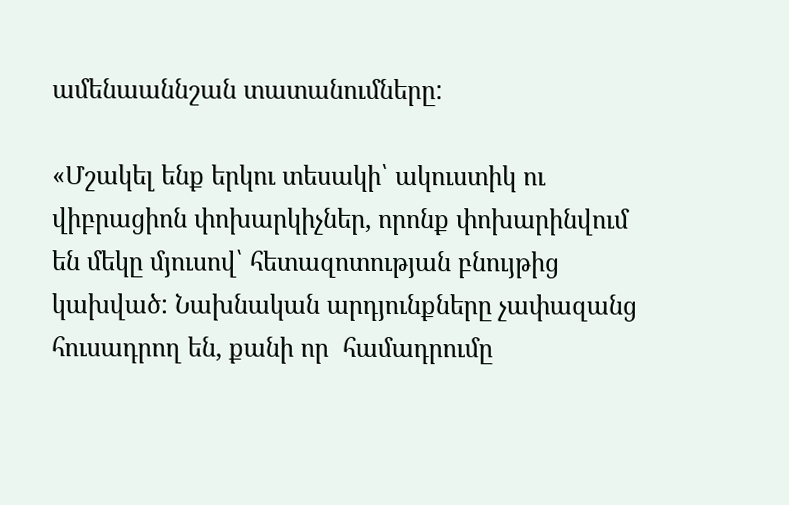ամենաաննշան տատանումները:

«Մշակել ենք երկու տեսակի՝ ակուստիկ ու վիբրացիոն փոխարկիչներ, որոնք փոխարինվում են մեկը մյուսով՝ հետազոտության բնույթից կախված: Նախնական արդյունքները չափազանց հուսադրող են, քանի որ  համադրումը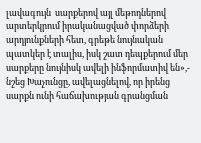լավագույն  սարքերով այլ մեթոդներով արտերկրում իրականացված փորձերի արդյունքների հետ, գրեթե նույնական պատկեր է տալիս, իսկ շատ դեպքերում մեր սարքերը նույնիսկ ավելի ինֆորմատիվ են»,- նշեց Խաչունցը, ավելացնելով, որ իրենց սարքն ունի հաճախության գրանցման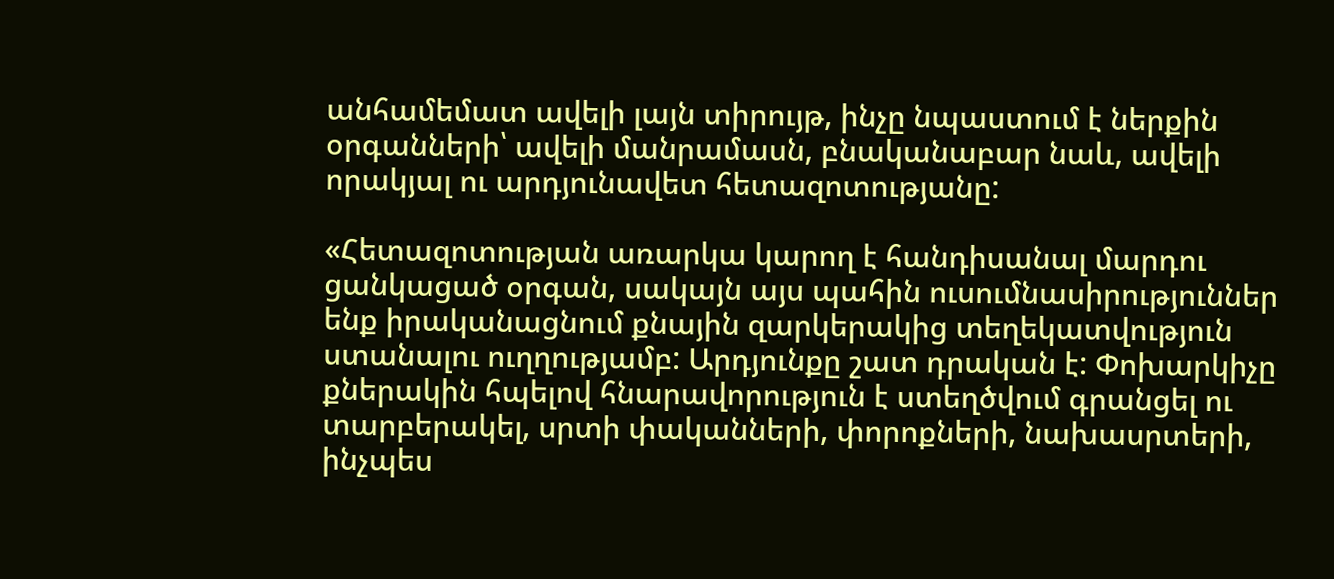անհամեմատ ավելի լայն տիրույթ, ինչը նպաստում է ներքին օրգանների՝ ավելի մանրամասն, բնականաբար նաև, ավելի որակյալ ու արդյունավետ հետազոտությանը:

«Հետազոտության առարկա կարող է հանդիսանալ մարդու ցանկացած օրգան, սակայն այս պահին ուսումնասիրություններ ենք իրականացնում քնային զարկերակից տեղեկատվություն ստանալու ուղղությամբ: Արդյունքը շատ դրական է: Փոխարկիչը քներակին հպելով հնարավորություն է ստեղծվում գրանցել ու տարբերակել, սրտի փականների, փորոքների, նախասրտերի, ինչպես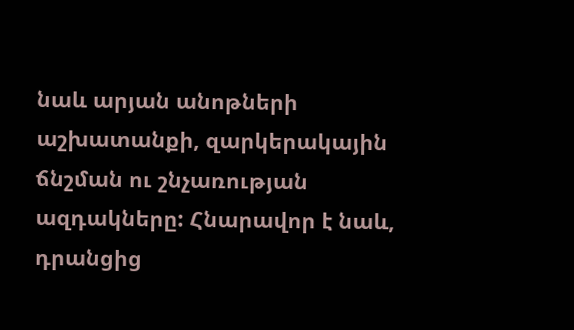նաև արյան անոթների աշխատանքի, զարկերակային ճնշման ու շնչառության ազդակները: Հնարավոր է նաև, դրանցից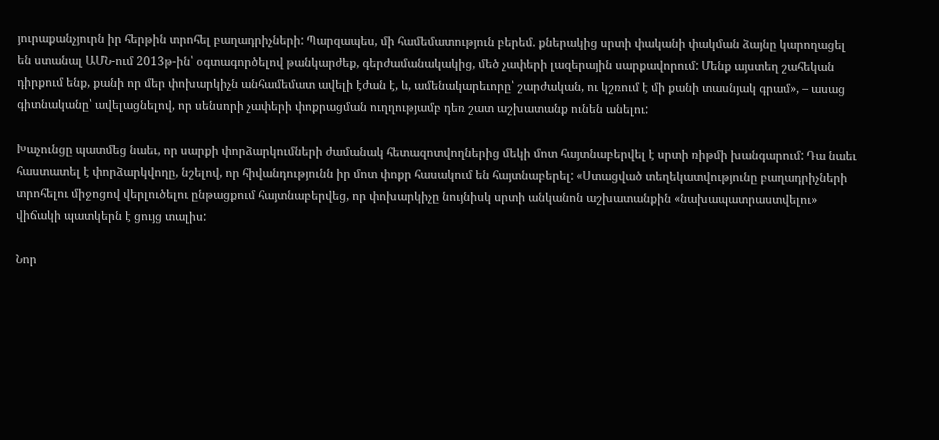յուրաքանչյուրն իր հերթին տրոհել բաղադրիչների: Պարզապես, մի համեմատություն բերեմ. քներակից սրտի փականի փակման ձայնը կարողացել են ստանալ ԱՄՆ-ում 2013թ-ին՝ օգտագործելով թանկարժեք, գերժամանակակից, մեծ չափերի լազերային սարքավորում: Մենք այստեղ շահեկան դիրքում ենք, քանի որ մեր փոխարկիչն անհամեմատ ավելի էժան է, և, ամենակարեւորը՝ շարժական, ու կշռում է մի քանի տասնյակ գրամ», – ասաց գիտնականը՝ ավելացնելով, որ սենսորի չափերի փոքրացման ուղղությամբ դեռ շատ աշխատանք ունեն անելու:

Խաչունցը պատմեց նաեւ, որ սարքի փորձարկումների ժամանակ հետազոտվողներից մեկի մոտ հայտնաբերվել է սրտի ռիթմի խանգարում: Դա նաեւ հաստատել է փորձարկվողը, նշելով, որ հիվանդությունն իր մոտ փոքր հասակում են հայտնաբերել: «Ստացված տեղեկատվությունը բաղադրիչների տրոհելու միջոցով վերլուծելու ընթացքում հայտնաբերվեց, որ փոխարկիչը նույնիսկ սրտի անկանոն աշխատանքին «նախապատրաստվելու» վիճակի պատկերն է ցույց տալիս:

Նոր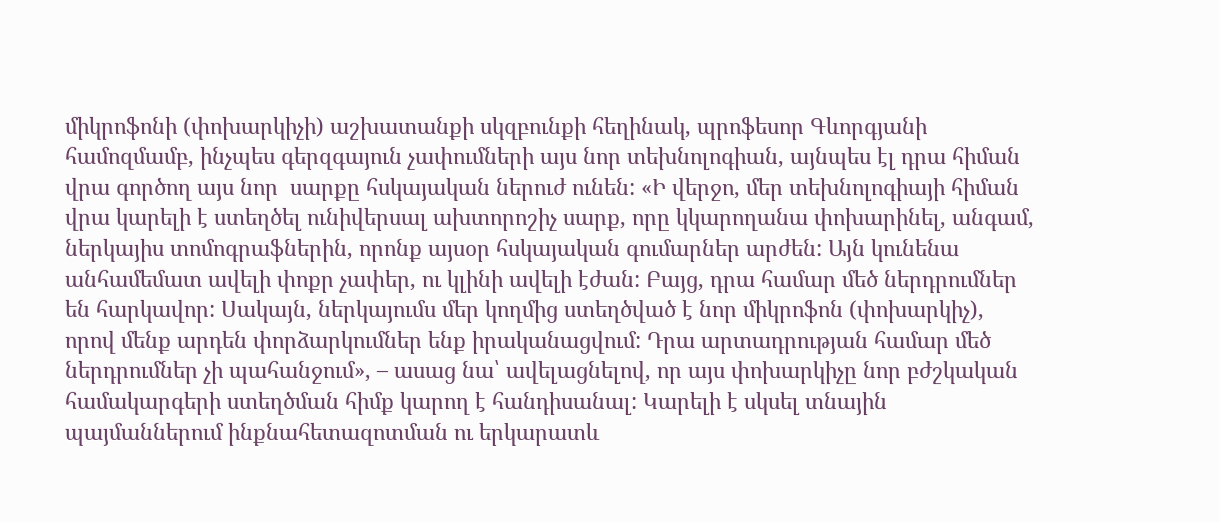միկրոֆոնի (փոխարկիչի) աշխատանքի սկզբունքի հեղինակ, պրոֆեսոր Գևորգյանի համոզմամբ, ինչպես գերզգայուն չափումների այս նոր տեխնոլոգիան, այնպես էլ դրա հիման վրա գործող այս նոր  սարքը հսկայական ներուժ ունեն: «Ի վերջո, մեր տեխնոլոգիայի հիման վրա կարելի է ստեղծել ունիվերսալ ախտորոշիչ սարք, որը կկարողանա փոխարինել, անգամ, ներկայիս տոմոգրաֆներին, որոնք այսօր հսկայական գումարներ արժեն: Այն կունենա անհամեմատ ավելի փոքր չափեր, ու կլինի ավելի էժան: Բայց, դրա համար մեծ ներդրումներ են հարկավոր: Սակայն, ներկայումս մեր կողմից ստեղծված է նոր միկրոֆոն (փոխարկիչ), որով մենք արդեն փորձարկումներ ենք իրականացվում: Դրա արտադրության համար մեծ ներդրումներ չի պահանջում», – ասաց նա՝ ավելացնելով, որ այս փոխարկիչը նոր բժշկական համակարգերի ստեղծման հիմք կարող է հանդիսանալ: Կարելի է սկսել տնային պայմաններում ինքնահետազոտման ու երկարատև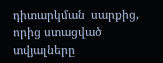դիտարկման  սարքից, որից ստացված տվյալները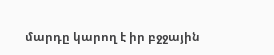մարդը կարող է իր բջջային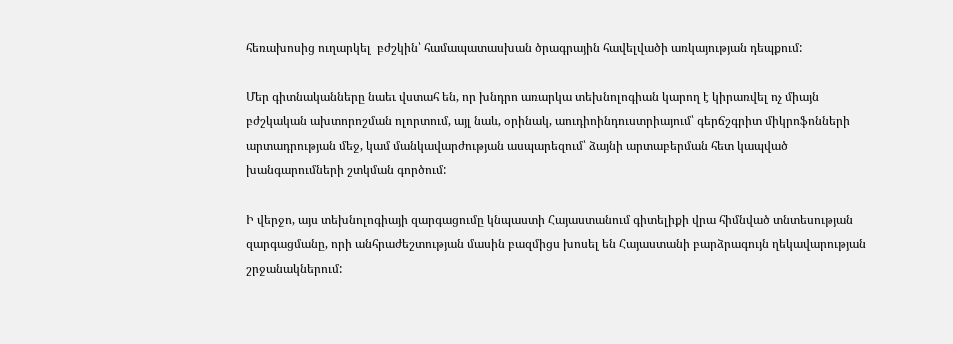հեռախոսից ուղարկել  բժշկին՝ համապատասխան ծրագրային հավելվածի առկայության դեպքում:

Մեր գիտնականները նաեւ վստահ են, որ խնդրո առարկա տեխնոլոգիան կարող է կիրառվել ոչ միայն բժշկական ախտորոշման ոլորտում, այլ նաև, օրինակ, աուդիոինդուստրիայում՝ գերճշգրիտ միկրոֆոնների արտադրության մեջ, կամ մանկավարժության ասպարեզում՝ ձայնի արտաբերման հետ կապված խանգարումների շտկման գործում:

Ի վերջո, այս տեխնոլոգիայի զարգացումը կնպաստի Հայաստանում գիտելիքի վրա հիմնված տնտեսության զարգացմանը, որի անհրաժեշտության մասին բազմիցս խոսել են Հայաստանի բարձրագույն ղեկավարության շրջանակներում: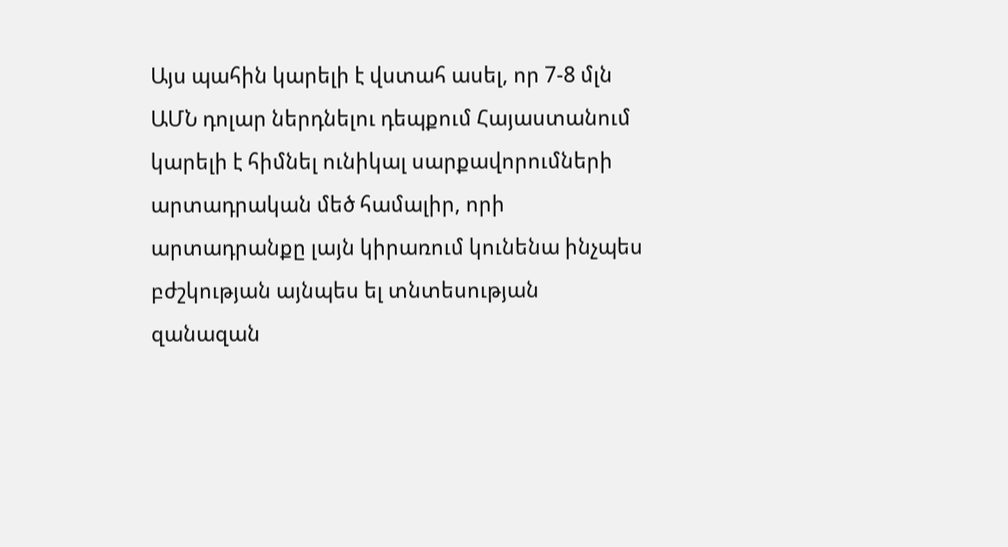Այս պահին կարելի է վստահ ասել, որ 7-8 մլն ԱՄՆ դոլար ներդնելու դեպքում Հայաստանում կարելի է հիմնել ունիկալ սարքավորումների արտադրական մեծ համալիր, որի արտադրանքը լայն կիրառում կունենա ինչպես բժշկության այնպես ել տնտեսության զանազան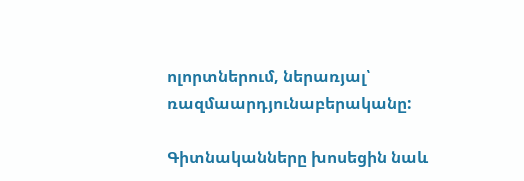ոլորտներում, ներառյալ՝ ռազմաարդյունաբերականը:

Գիտնականները խոսեցին նաև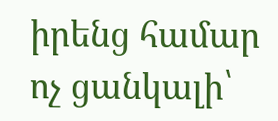իրենց համար ոչ ցանկալի՝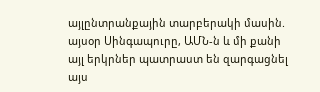այլընտրանքային տարբերակի մասին.  այսօր Սինգապուրը, ԱՄՆ-ն և մի քանի այլ երկրներ պատրաստ են զարգացնել այս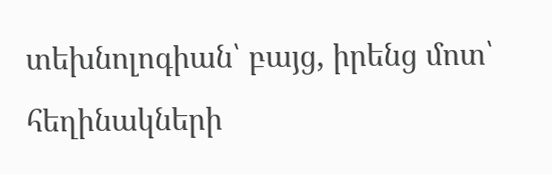տեխնոլոգիան՝ բայց, իրենց մոտ՝ հեղինակների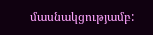մասնակցությամբ: